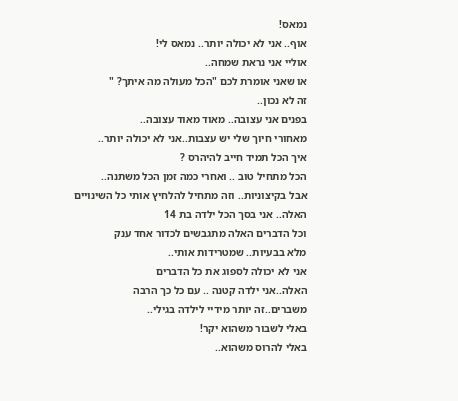נמאס!
אוף.. אני לא יכולה יותר.. נמאס לי!
אוליי אני נראת שמחה..
או שאני אומרת לכם "הכל מעולה מה איתך? "
זה לא נכון..
בפנים אני עצובה.. מאוד מאוד עצובה..
מאחורי חיוך שלי יש עצבות..אני לא יכולה יותר..
איך הכל תמיד חייב להיהרס ?
הכל מתחיל טוב .. ואחרי כמה זמן הכל משתנה..
אבל בקיצוניות.. וזה מתחיל להלחיץ אותי כל השינויים
האלה.. אני בסך הכל ילדה בת 14
וכל הדברים האלה מתגבשים לכדור אחד ענק
מלא בבעיות.. שמטרידות אותי..
אני לא יכולה לספוג את כל הדברים
האלה..אני ילדה קטנה .. עם כל כך הרבה
משברים..זה יותר מידיי לילדה בגילי..
באלי לשבור משהוא יקר!
באלי להרוס משהוא..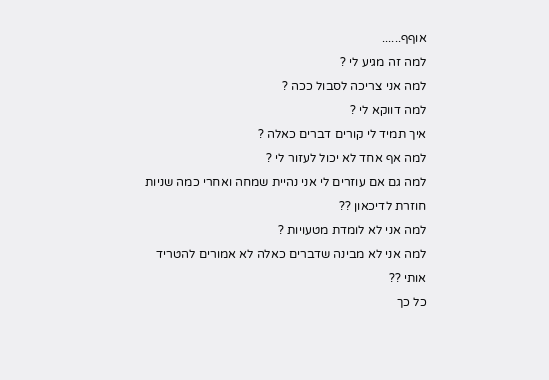אוףף......
למה זה מגיע לי ?
למה אני צריכה לסבול ככה ?
למה דווקא לי ?
איך תמיד לי קורים דברים כאלה ?
למה אף אחד לא יכול לעזור לי ?
למה גם אם עוזרים לי אני נהיית שמחה ואחרי כמה שניות
חוזרת לדיכאון ??
למה אני לא לומדת מטעויות ?
למה אני לא מבינה שדברים כאלה לא אמורים להטריד אותי ??
כל כך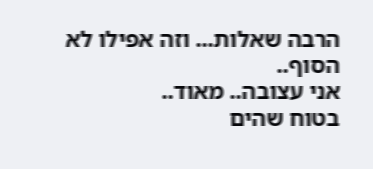הרבה שאלות... וזה אפילו לא הסוף..
אני עצובה.. מאוד..
בטוח שהים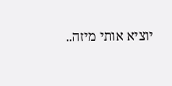יוציא אותי מיזה..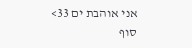אני אוהבת ים 33>
סוף